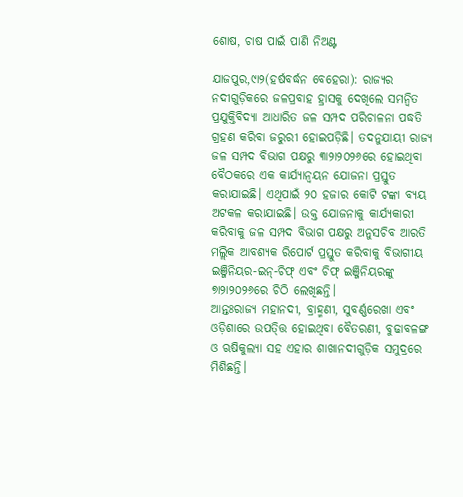ଶୋଷ, ଚାଷ ପାଇଁ ପାଣି ନିଅଣ୍ଟ

ଯାଜପୁର,୯ା୨(ହର୍ଷବର୍ଦ୍ଧନ ବେହେରା): ରାଜ୍ୟର ନଦୀଗୁଡ଼ିକରେ ଜଳପ୍ରବାହ ହ୍ରାସକୁ ଦେଖିଲେ ସମନ୍ବିତ ପ୍ରଯୁକ୍ତିବିଦ୍ୟା ଆଧାରିତ ଜଳ ସମ୍ପଦ ପରିଚାଳନା ପଦ୍ଧତି ଗ୍ରହଣ କରିବା ଜରୁରୀ ହୋଇପଡ଼ିଛି। ତଦନୁଯାୟୀ ରାଜ୍ୟ ଜଳ ସମ୍ପଦ ବିଭାଗ ପକ୍ଷରୁ ୩ା୨ା୨୦୨୬ରେ ହୋଇଥିବା ବୈଠକରେ ଏକ କାର୍ଯ୍ୟାନ୍ବୟନ ଯୋଜନା ପ୍ରସ୍ତୁତ କରାଯାଇଛି। ଏଥିପାଇଁ ୨୦ ହଜାର କୋଟି ଟଙ୍କା ବ୍ୟୟ ଅଟକଳ କରାଯାଇଛି। ଉକ୍ତ ଯୋଜନାକୁ କାର୍ଯ୍ୟକାରୀ କରିବାକୁ ଜଳ ସମ୍ପଦ ବିଭାଗ ପକ୍ଷରୁ ଅନୁସଚିବ ଆରତି ମଲ୍ଲିକ ଆବଶ୍ୟକ ରିପୋର୍ଟ ପ୍ରସ୍ତୁତ କରିବାକୁ ବିଭାଗୀୟ ଇଞ୍ଜିନିୟର-ଇନ୍‌-ଚିଫ୍‌ ଏବଂ ଚିଫ୍‌ ଇଞ୍ଜିନିୟରଙ୍କୁ ୭ା୨ା୨୦୨୬ରେ ଚିଠି ଲେଖିଛନ୍ତି।
ଆନ୍ତଃରାଜ୍ୟ ମହାନଦୀ, ବ୍ରାହ୍ମଣୀ, ସୁବର୍ଣ୍ଣରେଖା ଏବଂ ଓଡ଼ିଶାରେ ଉପତ୍ତ୍ତି ହୋଇଥିବା ବୈତରଣୀ, ବୁଢାବଳଙ୍ଗ ଓ ଋଷିକୁଲ୍ୟା ସହ ଏହାର ଶାଖାନଦୀଗୁଡ଼ିକ ସମୁଦ୍ରରେ ମିଶିଛନ୍ତି।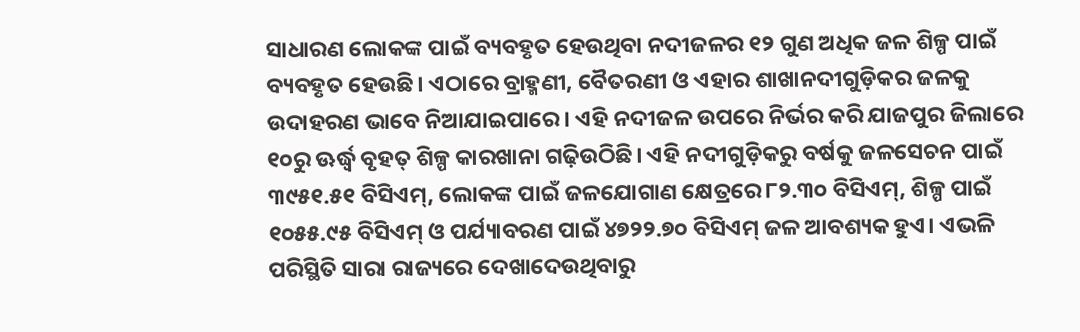ସାଧାରଣ ଲୋକଙ୍କ ପାଇଁ ବ୍ୟବହୃତ ହେଉଥିବା ନଦୀଜଳର ୧୨ ଗୁଣ ଅଧିକ ଜଳ ଶିଳ୍ପ ପାଇଁ ବ୍ୟବହୃତ ହେଉଛି। ଏଠାରେ ବ୍ରାହ୍ମଣୀ, ବୈତରଣୀ ଓ ଏହାର ଶାଖାନଦୀଗୁଡ଼ିକର ଜଳକୁ ଉଦାହରଣ ଭାବେ ନିଆଯାଇପାରେ। ଏହି ନଦୀଜଳ ଉପରେ ନିର୍ଭର କରି ଯାଜପୁର ଜିଲାରେ ୧୦ରୁ ଊର୍ଦ୍ଧ୍ୱ ବୃହତ୍‌ ଶିଳ୍ପ କାରଖାନା ଗଢ଼ିଉଠିଛି। ଏହି ନଦୀଗୁଡ଼ିକରୁ ବର୍ଷକୁ ଜଳସେଚନ ପାଇଁ ୩୯୫୧.୫୧ ବିସିଏମ୍‌, ଲୋକଙ୍କ ପାଇଁ ଜଳଯୋଗାଣ କ୍ଷେତ୍ରରେ ୮୨.୩୦ ବିସିଏମ୍‌, ଶିଳ୍ପ ପାଇଁ ୧୦୫୫.୯୫ ବିସିଏମ୍‌ ଓ ପର୍ଯ୍ୟାବରଣ ପାଇଁ ୪୭୨୨.୭୦ ବିସିଏମ୍‌ ଜଳ ଆବଶ୍ୟକ ହୁଏ। ଏଭଳି ପରିସ୍ଥିତି ସାରା ରାଜ୍ୟରେ ଦେଖାଦେଉଥିବାରୁ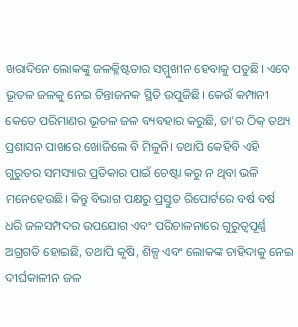ଖରାଦିନେ ଲୋକଙ୍କୁ ଜଳକ୍ଳିଷ୍ଟତାର ସମ୍ମୁଖୀନ ହେବାକୁ ପଡୁଛି। ଏବେ ଭୂତଳ ଜଳକୁ ନେଇ ଚିନ୍ତାଜନକ ସ୍ଥିତି ଉପୁଜିଛି। କେଉଁ କମ୍ପାନୀ କେତେ ପରିମାଣର ଭୂତଳ ଜଳ ବ୍ୟବହାର କରୁଛି, ତା’ର ଠିକ୍‌ ତଥ୍ୟ ପ୍ରଶାସନ ପାଖରେ ଖୋଜିଲେ ବି ମିଳୁନି। ତଥାପି କେହିବି ଏହି ଗୁରୁତର ସମସ୍ୟାର ପ୍ରତିକାର ପାଇଁ ଚେଷ୍ଟା କରୁ ନ ଥିବା ଭଳି ମନେହେଉଛି। କିନ୍ତୁ ବିଭାଗ ପକ୍ଷରୁ ପ୍ରସ୍ତୁତ ରିପୋର୍ଟରେ ବର୍ଷ ବର୍ଷ ଧରି ଜଳସମ୍ପଦର ଉପଯୋଗ ଏବଂ ପରିଚାଳନାରେ ଗୁରୁତ୍ୱପୂର୍ଣ୍ଣ ଅଗ୍ରଗତି ହୋଇଛି, ତଥାପି କୃଷି, ଶିଳ୍ପ ଏବଂ ଲୋକଙ୍କ ଚାହିଦାକୁ ନେଇ ଦୀର୍ଘକାଳୀନ ଜଳ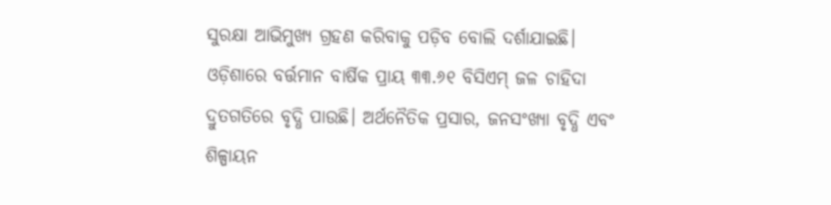ସୁରକ୍ଷା ଆଭିମୁଖ୍ୟ ଗ୍ରହଣ କରିବାକୁ ପଡ଼ିବ ବୋଲି ଦର୍ଶାଯାଇଛି।
ଓଡ଼ିଶାରେ ବର୍ତ୍ତମାନ ବାର୍ଷିକ ପ୍ରାୟ ୩୩.୬୧ ବିସିଏମ୍‌ ଜଳ ଚାହିଦା ଦ୍ରୁତଗତିରେ ବୃଦ୍ଧି ପାଉଛି। ଅର୍ଥନୈତିକ ପ୍ରସାର, ଜନସଂଖ୍ୟା ବୃଦ୍ଧି ଏବଂ ଶିଳ୍ପାୟନ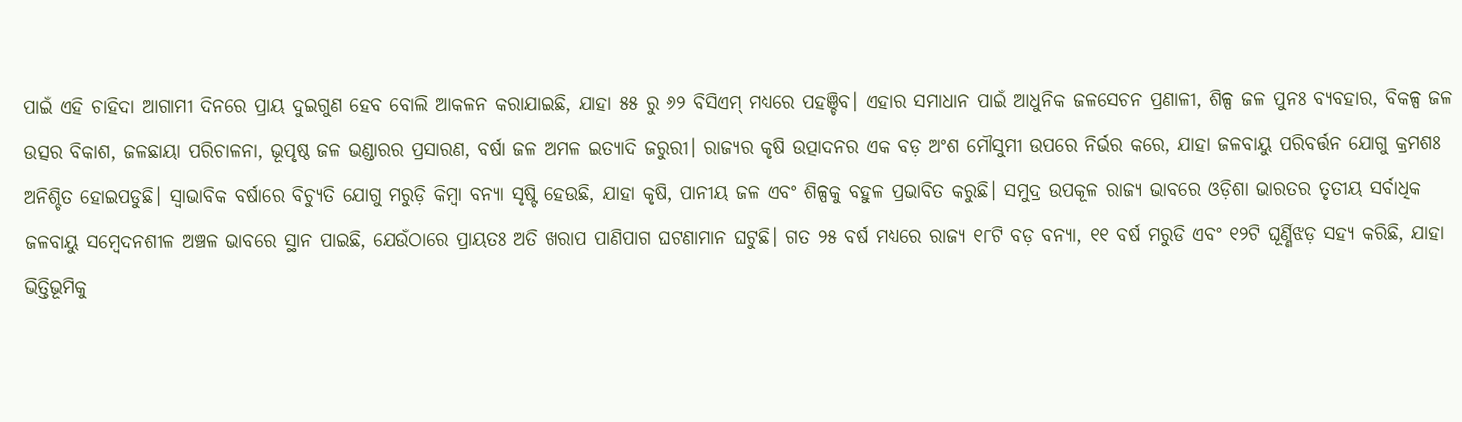ପାଇଁ ଏହି ଚାହିଦା ଆଗାମୀ ଦିନରେ ପ୍ରାୟ ଦୁଇଗୁଣ ହେବ ବୋଲି ଆକଳନ କରାଯାଇଛି, ଯାହା ୫୫ ରୁ ୬୨ ବିସିଏମ୍‌ ମଧ୍ୟରେ ପହଞ୍ଚିବ। ଏହାର ସମାଧାନ ପାଇଁ ଆଧୁନିକ ଜଳସେଚନ ପ୍ରଣାଳୀ, ଶିଳ୍ପ ଜଳ ପୁନଃ ବ୍ୟବହାର, ବିକଳ୍ପ ଜଳ ଉତ୍ସର ବିକାଶ, ଜଳଛାୟା ପରିଚାଳନା, ଭୂପୃଷ୍ଠ ଜଳ ଭଣ୍ଡାରର ପ୍ରସାରଣ, ବର୍ଷା ଜଳ ଅମଳ ଇତ୍ୟାଦି ଜରୁରୀ। ରାଜ୍ୟର କୃଷି ଉତ୍ପାଦନର ଏକ ବଡ଼ ଅଂଶ ମୌସୁମୀ ଉପରେ ନିର୍ଭର କରେ, ଯାହା ଜଳବାୟୁ ପରିବର୍ତ୍ତନ ଯୋଗୁ କ୍ରମଶଃ ଅନିଶ୍ଚିତ ହୋଇପଡୁଛି। ସ୍ବାଭାବିକ ବର୍ଷାରେ ବିଚ୍ୟୁତି ଯୋଗୁ ମରୁଡ଼ି କିମ୍ବା ବନ୍ୟା ସୃଷ୍ଟି ହେଉଛି, ଯାହା କୃଷି, ପାନୀୟ ଜଳ ଏବଂ ଶିଳ୍ପକୁ ବହୁଳ ପ୍ରଭାବିତ କରୁଛି। ସମୁଦ୍ର ଉପକୂଳ ରାଜ୍ୟ ଭାବରେ ଓଡ଼ିଶା ଭାରତର ତୃତୀୟ ସର୍ବାଧିକ ଜଳବାୟୁ ସମ୍ବେଦନଶୀଳ ଅଞ୍ଚଳ ଭାବରେ ସ୍ଥାନ ପାଇଛି, ଯେଉଁଠାରେ ପ୍ରାୟତଃ ଅତି ଖରାପ ପାଣିପାଗ ଘଟଣାମାନ ଘଟୁଛି। ଗତ ୨୫ ବର୍ଷ ମଧ୍ୟରେ ରାଜ୍ୟ ୧୮ଟି ବଡ଼ ବନ୍ୟା, ୧୧ ବର୍ଷ ମରୁଡି ଏବଂ ୧୨ଟି ଘୂର୍ଣ୍ଣିଝଡ଼ ସହ୍ୟ କରିଛି, ଯାହା ଭିତ୍ତିଭୂମିକୁ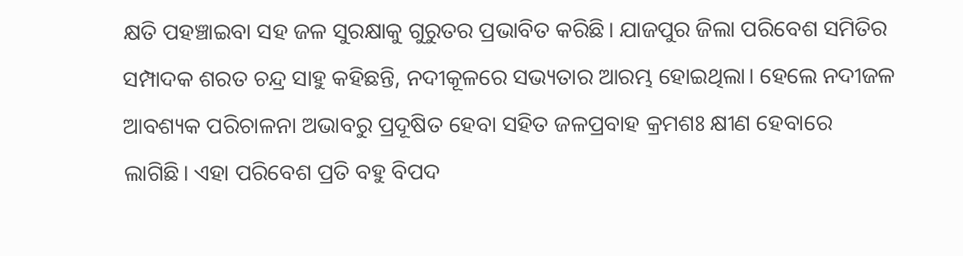କ୍ଷତି ପହଞ୍ଚାଇବା ସହ ଜଳ ସୁରକ୍ଷାକୁ ଗୁରୁତର ପ୍ରଭାବିତ କରିଛି। ଯାଜପୁର ଜିଲା ପରିବେଶ ସମିତିର ସମ୍ପାଦକ ଶରତ ଚନ୍ଦ୍ର ସାହୁ କହିଛନ୍ତି, ନଦୀକୂଳରେ ସଭ୍ୟତାର ଆରମ୍ଭ ହୋଇଥିଲା। ହେଲେ ନଦୀଜଳ ଆବଶ୍ୟକ ପରିଚାଳନା ଅଭାବରୁ ପ୍ରଦୂଷିତ ହେବା ସହିତ ଜଳପ୍ରବାହ କ୍ରମଶଃ କ୍ଷୀଣ ହେବାରେ ଲାଗିଛି। ଏହା ପରିବେଶ ପ୍ରତି ବହୁ ବିପଦ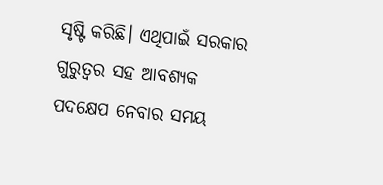ସୃଷ୍ଟି କରିଛି। ଏଥିପାଇଁ ସରକାର ଗୁରୁତ୍ୱର ସହ ଆବଶ୍ୟକ ପଦକ୍ଷେପ ନେବାର ସମୟ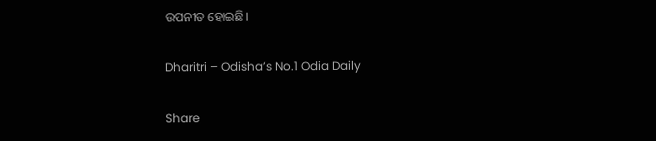ଉପନୀତ ହୋଇଛି।

Dharitri – Odisha’s No.1 Odia Daily

Share